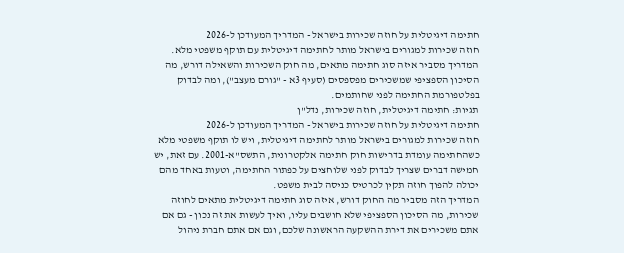חתימה דיגיטלית על חוזה שכירות בישראל - המדריך המעודכן ל-2026
חוזה שכירות למגורים בישראל מותר לחתימה דיגיטלית עם תוקף משפטי מלא. המדריך מסביר איזה סוג חתימה מתאים, מה חוק השכירות והשאילה דורש, מה הסיכון הספציפי שמשכירים מפספסים (סעיף 3א - "גורם מעצב"), ומה לבדוק בפלטפורמת החתימה לפני שחותמים.
תגיות: חתימה דיגיטלית, חוזה שכירות, נדל"ן
חתימה דיגיטלית על חוזה שכירות בישראל - המדריך המעודכן ל-2026
חוזה שכירות למגורים בישראל מותר לחתימה דיגיטלית, ויש לו תוקף משפטי מלא כשהחתימה עומדת בדרישות חוק חתימה אלקטרונית, התשס"א-2001. עם זאת, יש חמישה דברים שצריך לבדוק לפני שלוחצים על כפתור החתימה, וטעות באחד מהם יכולה להפוך חוזה תקין לכרטיס כניסה לבית משפט.
המדריך הזה מסביר מה החוק דורש, איזה סוג חתימה דיגיטלית מתאים לחוזה שכירות, מה הסיכון הספציפי שלא חושבים עליו, ואיך לעשות את זה נכון - גם אם אתם משכירים את דירת ההשקעה הראשונה שלכם, וגם אם אתם חברת ניהול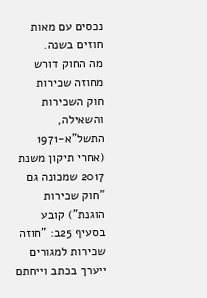נכסים עם מאות חוזים בשנה.
מה החוק דורש מחוזה שכירות
חוק השכירות והשאילה, התשל"א-1971 (אחרי תיקון משנת 2017 שמכונה גם "חוק שכירות הוגנת") קובע בסעיף 25ב: "חוזה שכירות למגורים ייערך בכתב וייחתם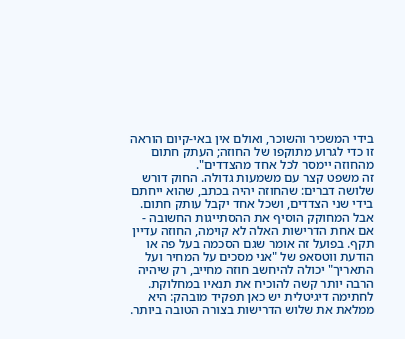בידי המשכיר והשוכר, ואולם אין באי-קיום הוראה זו כדי לגרוע מתוקפו של החוזה; העתק חתום מהחוזה יימסר לכל אחד מהצדדים".
זה משפט קצר עם משמעות גדולה. החוק דורש שלושה דברים: שהחוזה יהיה בכתב, שהוא ייחתם בידי שני הצדדים, ושכל אחד יקבל עותק חתום. אבל המחוקק הוסיף את ההסתייגות החשובה - אם אחת הדרישות האלה לא קוימה, החוזה עדיין תקף. בפועל זה אומר שגם הסכמה בעל פה או הודעת ווטסאפ של "אני מסכים על המחיר ועל התאריך" יכולה להיחשב חוזה מחייב, רק שיהיה הרבה יותר קשה להוכיח את תנאיו במחלוקת.
לחתימה דיגיטלית יש כאן תפקיד מובהק: היא ממלאת את שלוש הדרישות בצורה הטובה ביותר.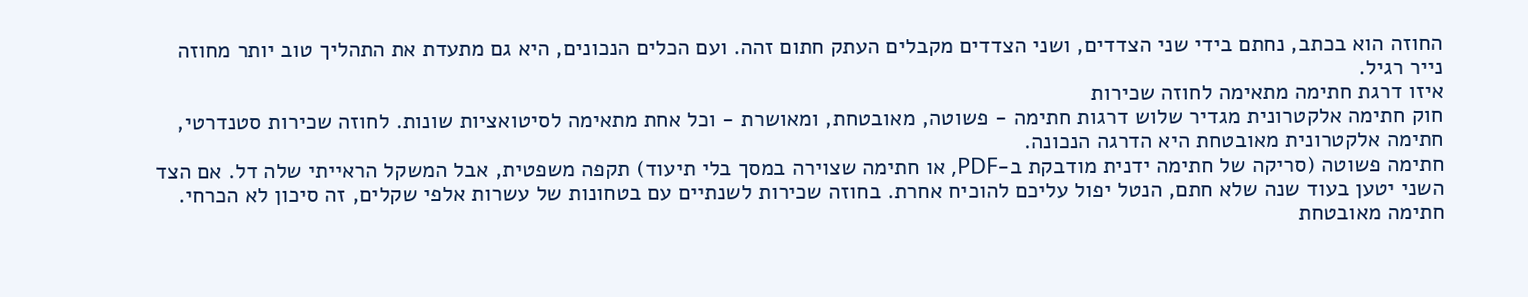החוזה הוא בכתב, נחתם בידי שני הצדדים, ושני הצדדים מקבלים העתק חתום זהה. ועם הכלים הנכונים, היא גם מתעדת את התהליך טוב יותר מחוזה נייר רגיל.
איזו דרגת חתימה מתאימה לחוזה שכירות
חוק חתימה אלקטרונית מגדיר שלוש דרגות חתימה - פשוטה, מאובטחת, ומאושרת - וכל אחת מתאימה לסיטואציות שונות. לחוזה שכירות סטנדרטי, חתימה אלקטרונית מאובטחת היא הדרגה הנכונה.
חתימה פשוטה (סריקה של חתימה ידנית מודבקת ב-PDF, או חתימה שצוירה במסך בלי תיעוד) תקפה משפטית, אבל המשקל הראייתי שלה דל. אם הצד השני יטען בעוד שנה שלא חתם, הנטל יפול עליכם להוכיח אחרת. בחוזה שכירות לשנתיים עם בטחונות של עשרות אלפי שקלים, זה סיכון לא הכרחי.
חתימה מאובטחת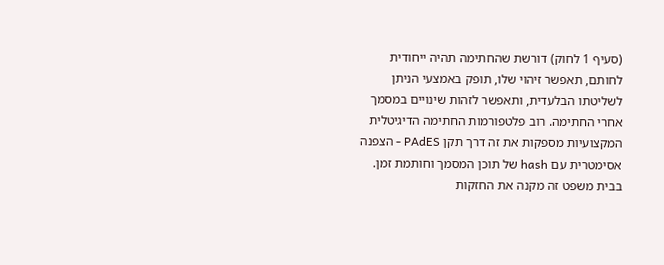(סעיף 1 לחוק) דורשת שהחתימה תהיה ייחודית לחותם, תאפשר זיהוי שלו, תופק באמצעי הניתן לשליטתו הבלעדית, ותאפשר לזהות שינויים במסמך אחרי החתימה. רוב פלטפורמות החתימה הדיגיטלית המקצועיות מספקות את זה דרך תקן PAdES - הצפנה אסימטרית עם hash של תוכן המסמך וחותמת זמן. בבית משפט זה מקנה את החזקות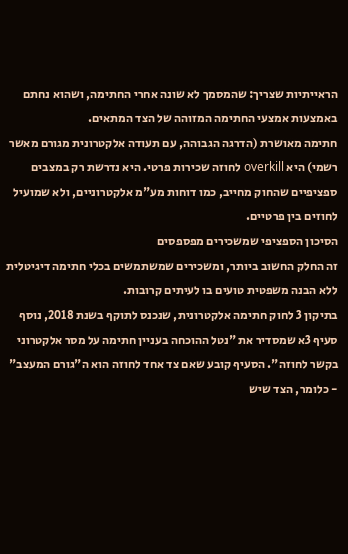הראייתיות שצריך: שהמסמך לא שונה אחרי החתימה, ושהוא נחתם באמצעות אמצעי החתימה המזוהה של הצד המתאים.
חתימה מאושרת (הדרגה הגבוהה, עם תעודה אלקטרונית מגורם מאשר רשמי) היא overkill לחוזה שכירות פרטי. היא נדרשת רק במצבים ספציפיים שהחוק מחייב, כמו דוחות מע"מ אלקטרוניים, ולא שמועיל לחוזים בין פרטיים.
הסיכון הספציפי שמשכירים מפספסים
זה החלק החשוב ביותר, ומשכירים שמשתמשים בכלי חתימה דיגיטלית ללא הבנה משפטית טועים בו לעיתים קרובות.
בתיקון 3 לחוק חתימה אלקטרונית, שנכנס לתוקף בשנת 2018, נוסף סעיף 3א שמסדיר את "נטל ההוכחה בעניין חתימה על מסר אלקטרוני בקשר לחוזה". הסעיף קובע שאם צד אחד לחוזה הוא ה"גורם המעצב" - כלומר, הצד שיש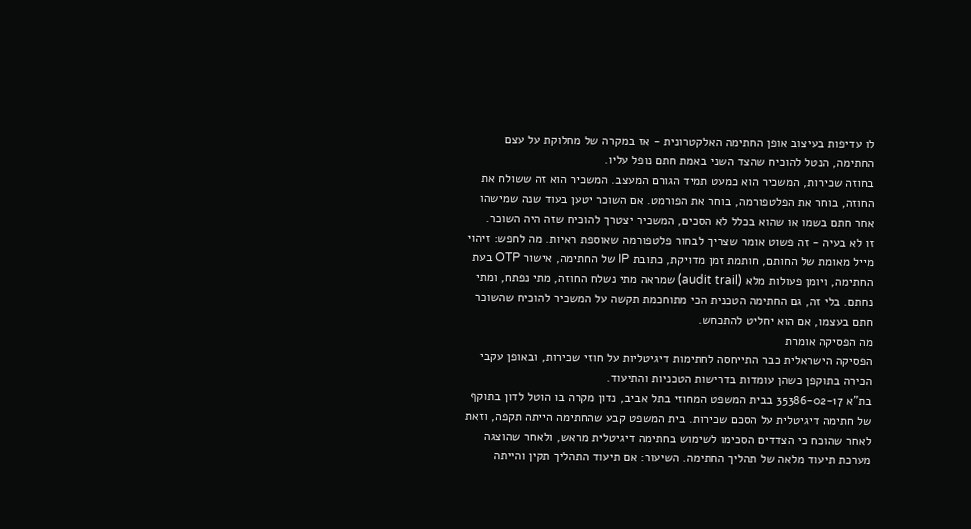לו עדיפות בעיצוב אופן החתימה האלקטרונית - אז במקרה של מחלוקת על עצם החתימה, הנטל להוכיח שהצד השני באמת חתם נופל עליו.
בחוזה שכירות, המשכיר הוא כמעט תמיד הגורם המעצב. המשכיר הוא זה ששולח את החוזה, בוחר את הפלטפורמה, בוחר את הפורמט. אם השוכר יטען בעוד שנה שמישהו אחר חתם בשמו או שהוא בכלל לא הסכים, המשכיר יצטרך להוכיח שזה היה השוכר.
זו לא בעיה - זה פשוט אומר שצריך לבחור פלטפורמה שאוספת ראיות. מה לחפש: זיהוי מייל מאומת של החותם, חותמת זמן מדויקת, כתובת IP של החתימה, אישור OTP בעת החתימה, ויומן פעולות מלא (audit trail) שמראה מתי נשלח החוזה, מתי נפתח, ומתי נחתם. בלי זה, גם החתימה הטכנית הכי מתוחכמת תקשה על המשכיר להוכיח שהשוכר חתם בעצמו, אם הוא יחליט להתכחש.
מה הפסיקה אומרת
הפסיקה הישראלית כבר התייחסה לחתימות דיגיטליות על חוזי שכירות, ובאופן עקבי הכירה בתוקפן כשהן עומדות בדרישות הטכניות והתיעוד.
בת"א 35386-02-17 בבית המשפט המחוזי בתל אביב, נדון מקרה בו הוטל לדון בתוקף של חתימה דיגיטלית על הסכם שכירות. בית המשפט קבע שהחתימה הייתה תקפה, וזאת לאחר שהוכח כי הצדדים הסכימו לשימוש בחתימה דיגיטלית מראש, ולאחר שהוצגה מערכת תיעוד מלאה של תהליך החתימה. השיעור: אם תיעוד התהליך תקין והייתה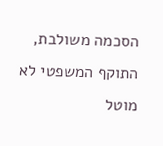הסכמה משולבת, התוקף המשפטי לא מוטל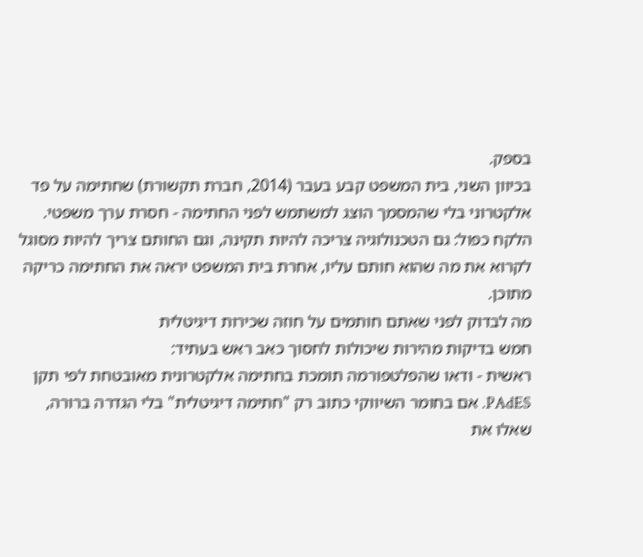בספק.
בכיוון השני, בית המשפט קבע בעבר (2014, חברת תקשורת) שחתימה על פד אלקטרוני בלי שהמסמך הוצג למשתמש לפני החתימה - חסרת ערך משפטי. הלקח כפול: גם הטכנולוגיה צריכה להיות תקינה, וגם החותם צריך להיות מסוגל לקרוא את מה שהוא חותם עליו, אחרת בית המשפט יראה את החתימה כריקה מתוכן.
מה לבדוק לפני שאתם חותמים על חוזה שכירות דיגיטלית
חמש בדיקות מהירות שיכולות לחסוך כאב ראש בעתיד:
ראשית - ודאו שהפלטפורמה תומכת בחתימה אלקטרונית מאובטחת לפי תקן PAdES. אם בחומר השיווקי כתוב רק "חתימה דיגיטלית" בלי הגדרה ברורה, שאלו את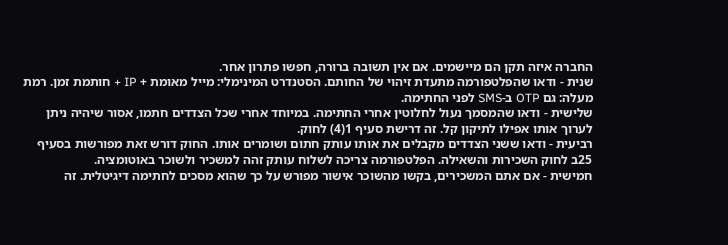החברה איזה תקן הם מיישמים. אם אין תשובה ברורה, חפשו פתרון אחר.
שנית - ודאו שהפלטפורמה מתעדת זיהוי של החותם. הסטנדרט המינימלי: מייל מאומת + IP + חותמת זמן. רמת מעלה: גם OTP ב-SMS לפני החתימה.
שלישית - ודאו שהמסמך נעול לחלוטין אחרי החתימה. במיוחד אחרי שכל הצדדים חתמו, אסור שיהיה ניתן לערוך אותו אפילו לתיקון קל. זה דרישת סעיף 1(4) לחוק.
רביעית - ודאו ששני הצדדים מקבלים את אותו עותק חתום ושומרים אותו. החוק דורש זאת מפורשות בסעיף 25ב לחוק השכירות והשאילה. הפלטפורמה צריכה לשלוח עותק זהה למשכיר ולשוכר באוטומציה.
חמישית - אם אתם המשכירים, בקשו מהשוכר אישור מפורש על כך שהוא מסכים לחתימה דיגיטלית. זה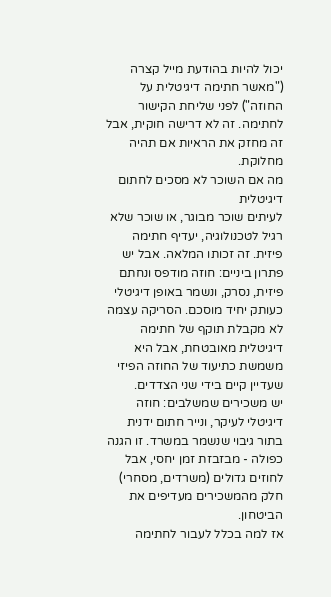יכול להיות בהודעת מייל קצרה ("מאשר חתימה דיגיטלית על החוזה") לפני שליחת הקישור לחתימה. זה לא דרישה חוקית, אבל זה מחזק את הראיות אם תהיה מחלוקת.
מה אם השוכר לא מסכים לחתום דיגיטלית
לעיתים שוכר מבוגר, או שוכר שלא רגיל לטכנולוגיה, יעדיף חתימה פיזית. זה זכותו המלאה. אבל יש פתרון ביניים: חוזה מודפס ונחתם פיזית, נסרק, ונשמר באופן דיגיטלי כעותק יחיד מוסכם. הסריקה עצמה לא מקבלת תוקף של חתימה דיגיטלית מאובטחת, אבל היא משמשת כתיעוד של החוזה הפיזי שעדיין קיים בידי שני הצדדים.
יש משכירים שמשלבים: חוזה דיגיטלי לעיקר, ונייר חתום ידנית בתור גיבוי שנשמר במשרד. זו הגנה כפולה - מבזבזת זמן יחסי, אבל לחוזים גדולים (משרדים, מסחרי) חלק מהמשכירים מעדיפים את הביטחון.
אז למה בכלל לעבור לחתימה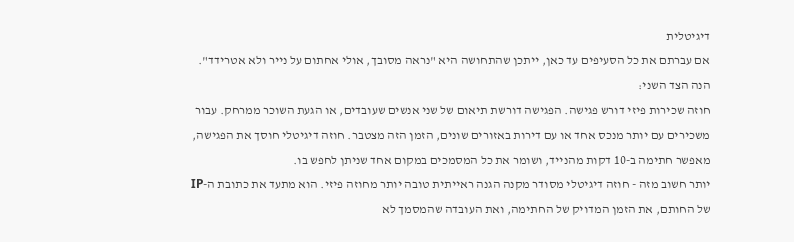דיגיטלית
אם עברתם את כל הסעיפים עד כאן, ייתכן שהתחושה היא "נראה מסובך, אולי אחתום על נייר ולא אטרידד". הנה הצד השני:
חוזה שכירות פיזי דורש פגישה. הפגישה דורשת תיאום של שני אנשים שעובדים, או הגעת השוכר ממרחק. עבור משכירים עם יותר מנכס אחד או עם דירות באזורים שונים, הזמן הזה מצטבר. חוזה דיגיטלי חוסך את הפגישה, מאפשר חתימה ב-10 דקות מהנייד, ושומר את כל המסמכים במקום אחד שניתן לחפש בו.
יותר חשוב מזה - חוזה דיגיטלי מסודר מקנה הגנה ראייתית טובה יותר מחוזה פיזי. הוא מתעד את כתובת ה-IP של החותם, את הזמן המדויק של החתימה, ואת העובדה שהמסמך לא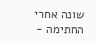שונה אחרי החתימה -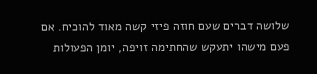שלושה דברים שעם חוזה פיזי קשה מאוד להוכיח. אם פעם מישהו יתעקש שהחתימה זויפה, יומן הפעולות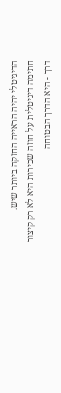הדיגיטלי יהיה הראייה החזקה ביותר שיש.
חתימה דיגיטלית על חוזה שכירות היא לא רק קיצור דרך - היא הדרך הבטוחה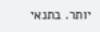יותר. בתנאי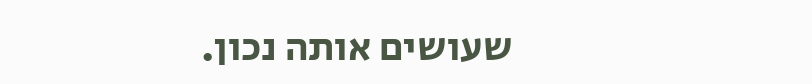שעושים אותה נכון.